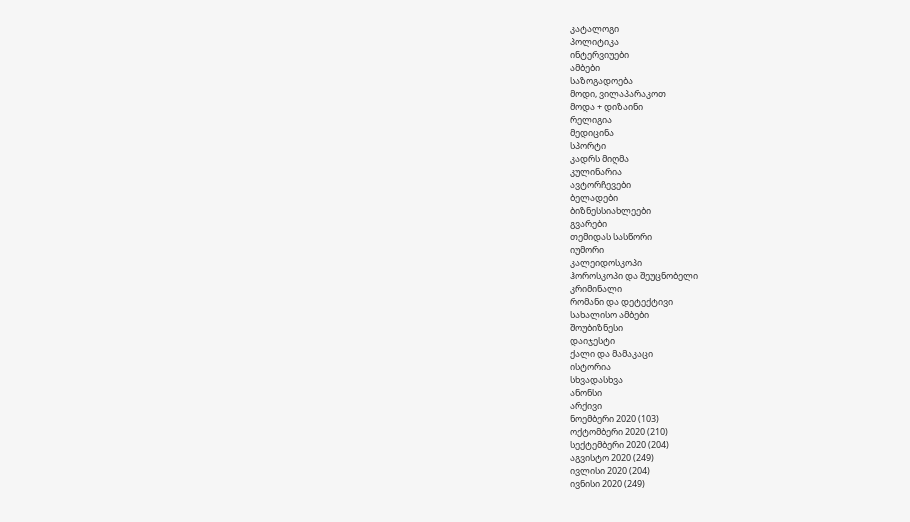კატალოგი
პოლიტიკა
ინტერვიუები
ამბები
საზოგადოება
მოდი, ვილაპარაკოთ
მოდა + დიზაინი
რელიგია
მედიცინა
სპორტი
კადრს მიღმა
კულინარია
ავტორჩევები
ბელადები
ბიზნესსიახლეები
გვარები
თემიდას სასწორი
იუმორი
კალეიდოსკოპი
ჰოროსკოპი და შეუცნობელი
კრიმინალი
რომანი და დეტექტივი
სახალისო ამბები
შოუბიზნესი
დაიჯესტი
ქალი და მამაკაცი
ისტორია
სხვადასხვა
ანონსი
არქივი
ნოემბერი 2020 (103)
ოქტომბერი 2020 (210)
სექტემბერი 2020 (204)
აგვისტო 2020 (249)
ივლისი 2020 (204)
ივნისი 2020 (249)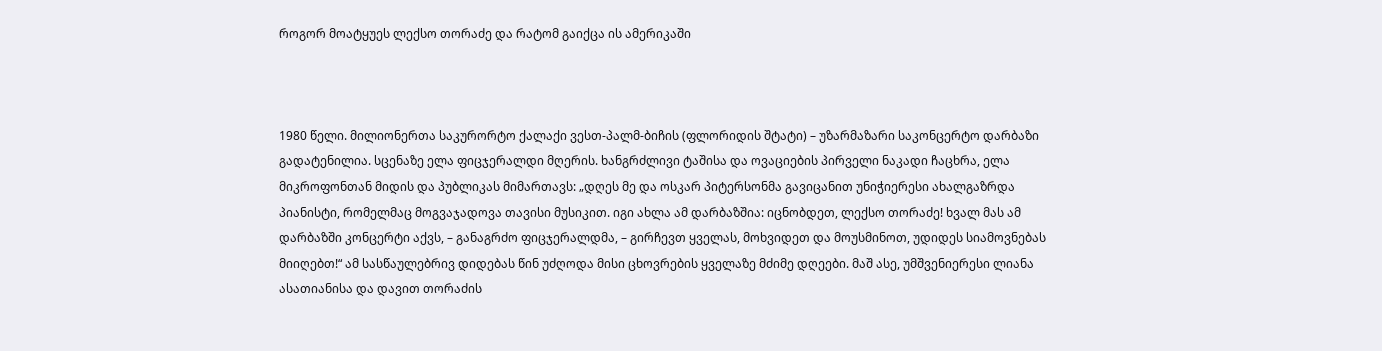როგორ მოატყუეს ლექსო თორაძე და რატომ გაიქცა ის ამერიკაში



1980 წელი. მილიონერთა საკურორტო ქალაქი ვესთ-პალმ-ბიჩის (ფლორიდის შტატი) – უზარმაზარი საკონცერტო დარბაზი გადატენილია. სცენაზე ელა ფიცჯერალდი მღერის. ხანგრძლივი ტაშისა და ოვაციების პირველი ნაკადი ჩაცხრა, ელა მიკროფონთან მიდის და პუბლიკას მიმართავს: „დღეს მე და ოსკარ პიტერსონმა გავიცანით უნიჭიერესი ახალგაზრდა პიანისტი, რომელმაც მოგვაჯადოვა თავისი მუსიკით. იგი ახლა ამ დარბაზშია: იცნობდეთ, ლექსო თორაძე! ხვალ მას ამ დარბაზში კონცერტი აქვს, – განაგრძო ფიცჯერალდმა, – გირჩევთ ყველას, მოხვიდეთ და მოუსმინოთ, უდიდეს სიამოვნებას მიიღებთ!“ ამ სასწაულებრივ დიდებას წინ უძღოდა მისი ცხოვრების ყველაზე მძიმე დღეები. მაშ ასე, უმშვენიერესი ლიანა ასათიანისა და დავით თორაძის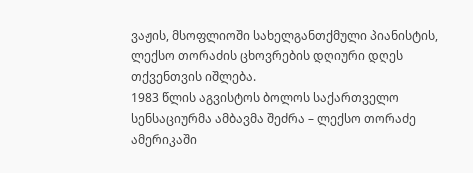ვაჟის, მსოფლიოში სახელგანთქმული პიანისტის, ლექსო თორაძის ცხოვრების დღიური დღეს თქვენთვის იშლება.
1983 წლის აგვისტოს ბოლოს საქართველო სენსაციურმა ამბავმა შეძრა – ლექსო თორაძე ამერიკაში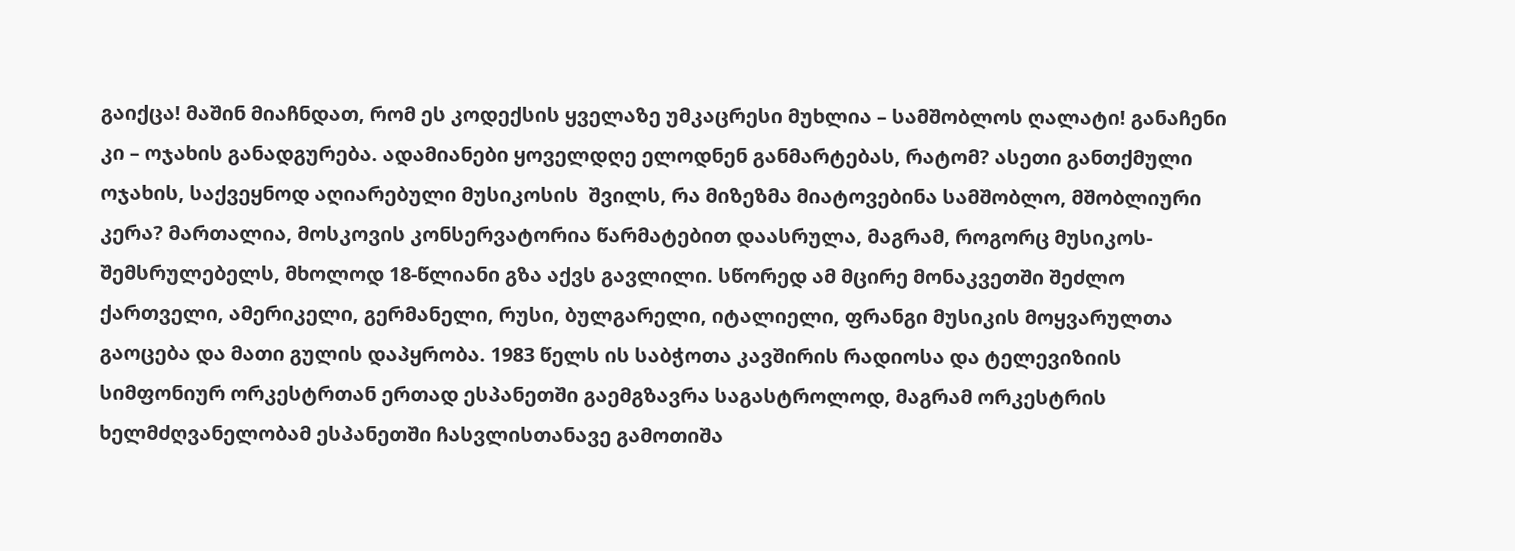გაიქცა! მაშინ მიაჩნდათ, რომ ეს კოდექსის ყველაზე უმკაცრესი მუხლია – სამშობლოს ღალატი! განაჩენი კი – ოჯახის განადგურება. ადამიანები ყოველდღე ელოდნენ განმარტებას, რატომ? ასეთი განთქმული ოჯახის, საქვეყნოდ აღიარებული მუსიკოსის  შვილს, რა მიზეზმა მიატოვებინა სამშობლო, მშობლიური კერა? მართალია, მოსკოვის კონსერვატორია წარმატებით დაასრულა, მაგრამ, როგორც მუსიკოს-შემსრულებელს, მხოლოდ 18-წლიანი გზა აქვს გავლილი. სწორედ ამ მცირე მონაკვეთში შეძლო ქართველი, ამერიკელი, გერმანელი, რუსი, ბულგარელი, იტალიელი, ფრანგი მუსიკის მოყვარულთა გაოცება და მათი გულის დაპყრობა. 1983 წელს ის საბჭოთა კავშირის რადიოსა და ტელევიზიის სიმფონიურ ორკესტრთან ერთად ესპანეთში გაემგზავრა საგასტროლოდ, მაგრამ ორკესტრის ხელმძღვანელობამ ესპანეთში ჩასვლისთანავე გამოთიშა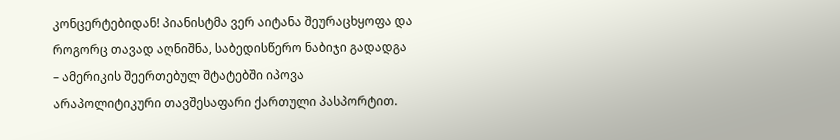კონცერტებიდან! პიანისტმა ვერ აიტანა შეურაცხყოფა და როგორც თავად აღნიშნა, საბედისწერო ნაბიჯი გადადგა – ამერიკის შეერთებულ შტატებში იპოვა არაპოლიტიკური თავშესაფარი ქართული პასპორტით.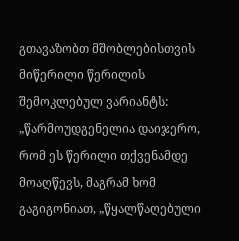გთავაზობთ მშობლებისთვის მიწერილი წერილის შემოკლებულ ვარიანტს: „წარმოუდგენელია დაიჯერო, რომ ეს წერილი თქვენამდე მოაღწევს, მაგრამ ხომ გაგიგონიათ, „წყალწაღებული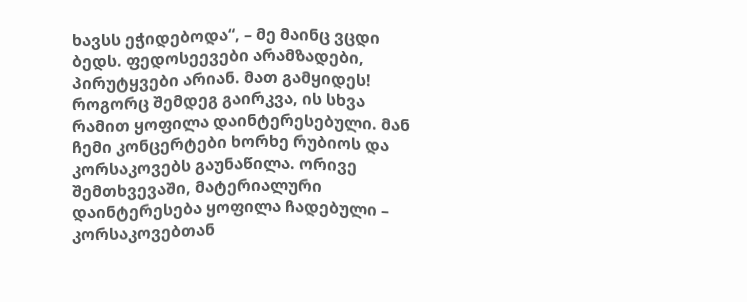ხავსს ეჭიდებოდა“, – მე მაინც ვცდი ბედს. ფედოსეევები არამზადები, პირუტყვები არიან. მათ გამყიდეს! როგორც შემდეგ გაირკვა, ის სხვა რამით ყოფილა დაინტერესებული. მან ჩემი კონცერტები ხორხე რუბიოს და კორსაკოვებს გაუნაწილა. ორივე შემთხვევაში, მატერიალური დაინტერესება ყოფილა ჩადებული – კორსაკოვებთან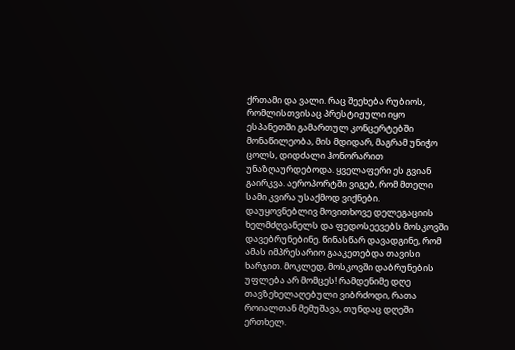ქრთამი და ვალი. რაც შეეხება რუბიოს, რომლისთვისაც პრესტიჟული იყო ესპანეთში გამართულ კონცერტებში მონაწილეობა, მის მდიდარ, მაგრამ უნიჭო ცოლს, დიდძალი ჰონორარით უნაზღაურდებოდა. ყველაფერი ეს გვიან გაირკვა. აეროპორტში ვიგებ, რომ მთელი სამი კვირა უსაქმოდ ვიქნები. დაუყოვნებლივ მოვითხოვე დელეგაციის ხელმძღვანელს და ფედოსეევებს მოსკოვში დავებრუნებინე. წინასწარ დავადგინე, რომ ამას იმპრესარიო გააკეთებდა თავისი ხარჯით. მოკლედ, მოსკოვში დაბრუნების უფლება არ მომცეს! რამდენიმე დღე თავზეხელაღებული ვიბრძოდი, რათა როიალთან მემუშავა, თუნდაც დღეში ერთხელ.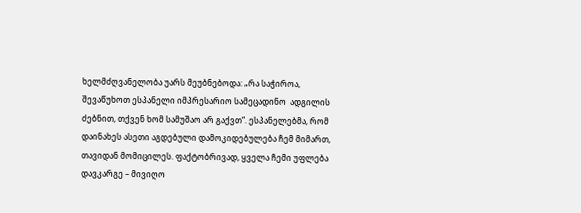ხელმძღვანელობა უარს მეუბნებოდა: „რა საჭიროა, შევაწუხოთ ესპანელი იმპრესარიო სამეცადინო  ადგილის ძებნით, თქვენ ხომ სამუშაო არ გაქვთ“. ესპანელებმა, რომ დაინახეს ასეთი აგდებული დამოკიდებულება ჩემ მიმართ, თავიდან მომიცილეს. ფაქტობრივად, ყველა ჩემი უფლება დავკარგე – მივიღო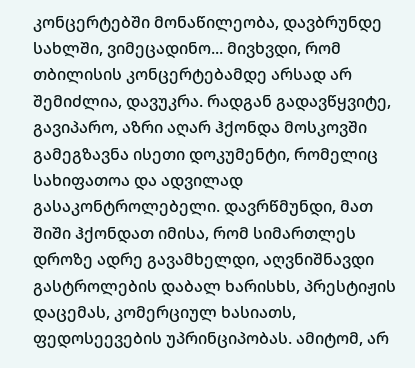კონცერტებში მონაწილეობა, დავბრუნდე სახლში, ვიმეცადინო... მივხვდი, რომ თბილისის კონცერტებამდე არსად არ შემიძლია, დავუკრა. რადგან გადავწყვიტე, გავიპარო, აზრი აღარ ჰქონდა მოსკოვში გამეგზავნა ისეთი დოკუმენტი, რომელიც სახიფათოა და ადვილად გასაკონტროლებელი. დავრწმუნდი, მათ შიში ჰქონდათ იმისა, რომ სიმართლეს დროზე ადრე გავამხელდი, აღვნიშნავდი გასტროლების დაბალ ხარისხს, პრესტიჟის დაცემას, კომერციულ ხასიათს, ფედოსეევების უპრინციპობას. ამიტომ, არ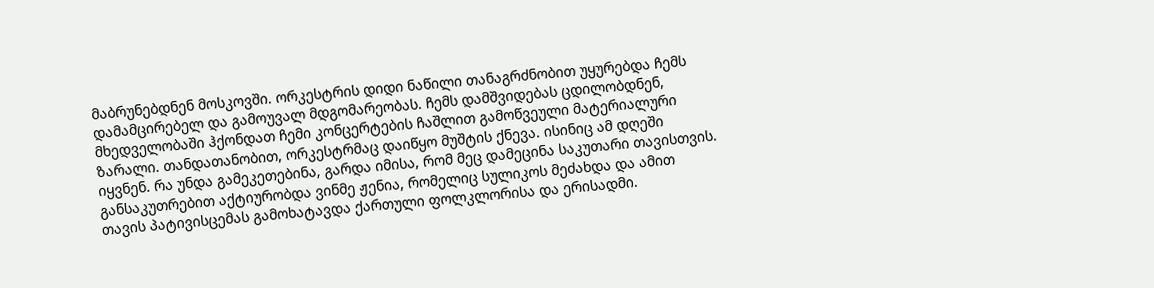მაბრუნებდნენ მოსკოვში. ორკესტრის დიდი ნაწილი თანაგრძნობით უყურებდა ჩემს დამამცირებელ და გამოუვალ მდგომარეობას. ჩემს დამშვიდებას ცდილობდნენ, მხედველობაში ჰქონდათ ჩემი კონცერტების ჩაშლით გამოწვეული მატერიალური ზარალი. თანდათანობით, ორკესტრმაც დაიწყო მუშტის ქნევა. ისინიც ამ დღეში იყვნენ. რა უნდა გამეკეთებინა, გარდა იმისა, რომ მეც დამეცინა საკუთარი თავისთვის. განსაკუთრებით აქტიურობდა ვინმე ჟენია, რომელიც სულიკოს მეძახდა და ამით თავის პატივისცემას გამოხატავდა ქართული ფოლკლორისა და ერისადმი.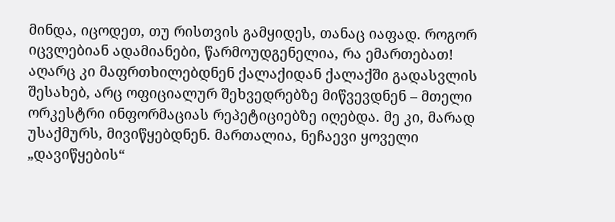მინდა, იცოდეთ, თუ რისთვის გამყიდეს, თანაც იაფად. როგორ იცვლებიან ადამიანები, წარმოუდგენელია, რა ემართებათ! აღარც კი მაფრთხილებდნენ ქალაქიდან ქალაქში გადასვლის შესახებ, არც ოფიციალურ შეხვედრებზე მიწვევდნენ – მთელი ორკესტრი ინფორმაციას რეპეტიციებზე იღებდა. მე კი, მარად უსაქმურს, მივიწყებდნენ. მართალია, ნეჩაევი ყოველი „დავიწყების“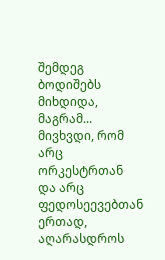შემდეგ ბოდიშებს მიხდიდა, მაგრამ... მივხვდი, რომ არც ორკესტრთან და არც ფედოსეევებთან ერთად, აღარასდროს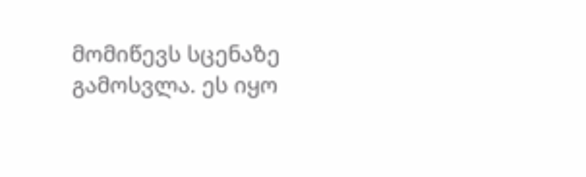მომიწევს სცენაზე გამოსვლა. ეს იყო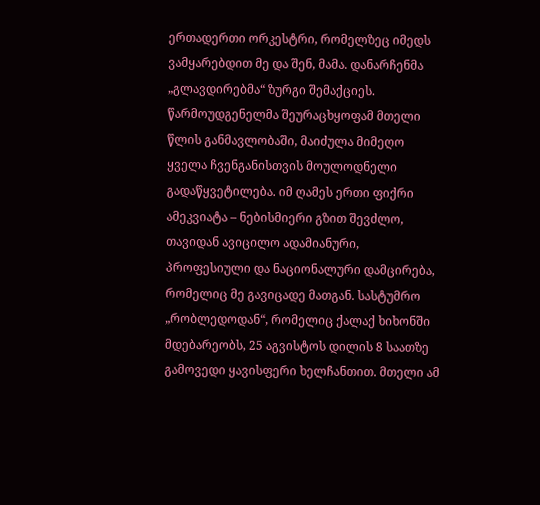ერთადერთი ორკესტრი, რომელზეც იმედს ვამყარებდით მე და შენ, მამა. დანარჩენმა „გლავდირებმა“ ზურგი შემაქციეს. წარმოუდგენელმა შეურაცხყოფამ მთელი წლის განმავლობაში, მაიძულა მიმეღო ყველა ჩვენგანისთვის მოულოდნელი გადაწყვეტილება. იმ ღამეს ერთი ფიქრი ამეკვიატა – ნებისმიერი გზით შევძლო, თავიდან ავიცილო ადამიანური, პროფესიული და ნაციონალური დამცირება, რომელიც მე გავიცადე მათგან. სასტუმრო „რობლედოდან“, რომელიც ქალაქ ხიხონში მდებარეობს, 25 აგვისტოს დილის 8 საათზე გამოვედი ყავისფერი ხელჩანთით. მთელი ამ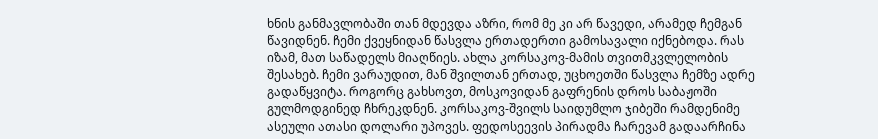ხნის განმავლობაში თან მდევდა აზრი, რომ მე კი არ წავედი, არამედ ჩემგან წავიდნენ. ჩემი ქვეყნიდან წასვლა ერთადერთი გამოსავალი იქნებოდა. რას იზამ, მათ საწადელს მიაღწიეს. ახლა კორსაკოვ-მამის თვითმკვლელობის შესახებ. ჩემი ვარაუდით, მან შვილთან ერთად, უცხოეთში წასვლა ჩემზე ადრე გადაწყვიტა. როგორც გახსოვთ, მოსკოვიდან გაფრენის დროს საბაჟოში გულმოდგინედ ჩხრეკდნენ. კორსაკოვ-შვილს საიდუმლო ჯიბეში რამდენიმე ასეული ათასი დოლარი უპოვეს. ფედოსეევის პირადმა ჩარევამ გადაარჩინა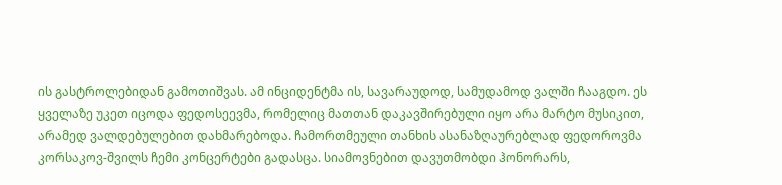ის გასტროლებიდან გამოთიშვას. ამ ინციდენტმა ის, სავარაუდოდ, სამუდამოდ ვალში ჩააგდო. ეს ყველაზე უკეთ იცოდა ფედოსეევმა, რომელიც მათთან დაკავშირებული იყო არა მარტო მუსიკით, არამედ ვალდებულებით დახმარებოდა. ჩამორთმეული თანხის ასანაზღაურებლად ფედოროვმა კორსაკოვ-შვილს ჩემი კონცერტები გადასცა. სიამოვნებით დავუთმობდი ჰონორარს,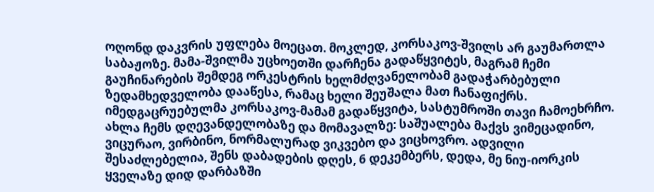ოღონდ დაკვრის უფლება მოეცათ. მოკლედ, კორსაკოვ-შვილს არ გაუმართლა საბაჟოზე. მამა-შვილმა უცხოეთში დარჩენა გადაწყვიტეს, მაგრამ ჩემი გაუჩინარების შემდეგ ორკესტრის ხელმძღვანელობამ გადაჭარბებული ზედამხედველობა დააწესა, რამაც ხელი შეუშალა მათ ჩანაფიქრს. იმედგაცრუებულმა კორსაკოვ-მამამ გადაწყვიტა, სასტუმროში თავი ჩამოეხრჩო.
ახლა ჩემს დღევანდელობაზე და მომავალზე: საშუალება მაქვს ვიმეცადინო, ვიცურაო, ვირბინო, ნორმალურად ვიკვებო და ვიცხოვრო. ადვილი შესაძლებელია, შენს დაბადების დღეს, 6 დეკემბერს, დედა, მე ნიუ-იორკის ყველაზე დიდ დარბაზში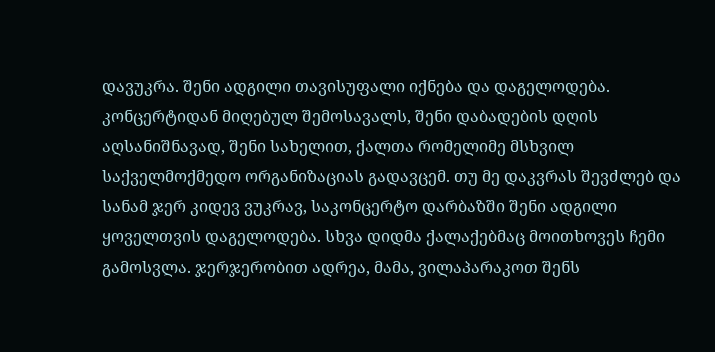დავუკრა. შენი ადგილი თავისუფალი იქნება და დაგელოდება. კონცერტიდან მიღებულ შემოსავალს, შენი დაბადების დღის აღსანიშნავად, შენი სახელით, ქალთა რომელიმე მსხვილ საქველმოქმედო ორგანიზაციას გადავცემ. თუ მე დაკვრას შევძლებ და სანამ ჯერ კიდევ ვუკრავ, საკონცერტო დარბაზში შენი ადგილი ყოველთვის დაგელოდება. სხვა დიდმა ქალაქებმაც მოითხოვეს ჩემი გამოსვლა. ჯერჯერობით ადრეა, მამა, ვილაპარაკოთ შენს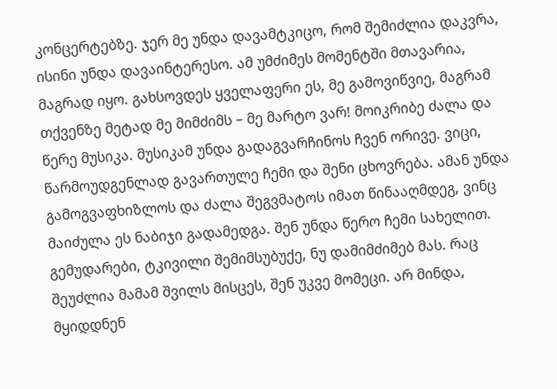კონცერტებზე. ჯერ მე უნდა დავამტკიცო, რომ შემიძლია დაკვრა, ისინი უნდა დავაინტერესო. ამ უმძიმეს მომენტში მთავარია, მაგრად იყო. გახსოვდეს ყველაფერი ეს, მე გამოვიწვიე, მაგრამ თქვენზე მეტად მე მიმძიმს – მე მარტო ვარ! მოიკრიბე ძალა და წერე მუსიკა. მუსიკამ უნდა გადაგვარჩინოს ჩვენ ორივე. ვიცი, წარმოუდგენლად გავართულე ჩემი და შენი ცხოვრება. ამან უნდა გამოგვაფხიზლოს და ძალა შეგვმატოს იმათ წინააღმდეგ, ვინც მაიძულა ეს ნაბიჯი გადამედგა. შენ უნდა წერო ჩემი სახელით. გემუდარები, ტკივილი შემიმსუბუქე, ნუ დამიმძიმებ მას. რაც შეუძლია მამამ შვილს მისცეს, შენ უკვე მომეცი. არ მინდა, მყიდდნენ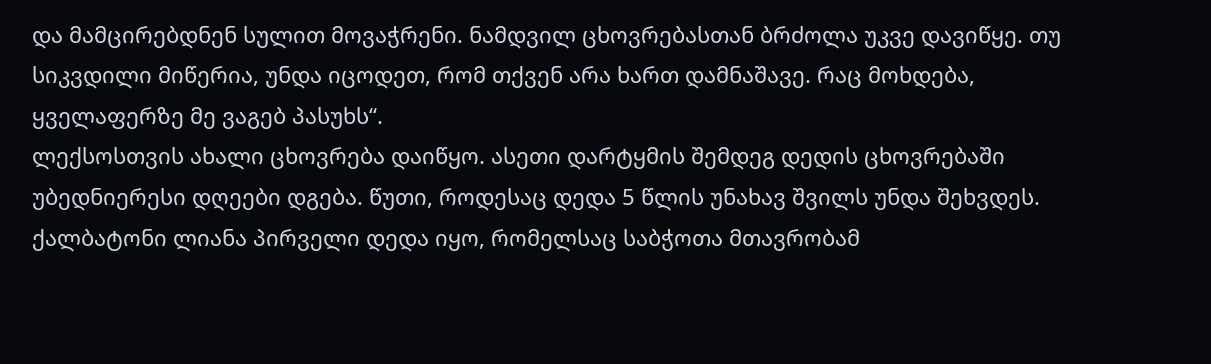და მამცირებდნენ სულით მოვაჭრენი. ნამდვილ ცხოვრებასთან ბრძოლა უკვე დავიწყე. თუ სიკვდილი მიწერია, უნდა იცოდეთ, რომ თქვენ არა ხართ დამნაშავე. რაც მოხდება, ყველაფერზე მე ვაგებ პასუხს“.
ლექსოსთვის ახალი ცხოვრება დაიწყო. ასეთი დარტყმის შემდეგ დედის ცხოვრებაში უბედნიერესი დღეები დგება. წუთი, როდესაც დედა 5 წლის უნახავ შვილს უნდა შეხვდეს. ქალბატონი ლიანა პირველი დედა იყო, რომელსაც საბჭოთა მთავრობამ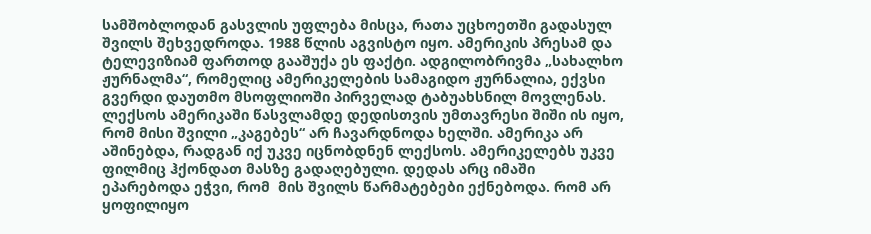სამშობლოდან გასვლის უფლება მისცა, რათა უცხოეთში გადასულ შვილს შეხვედროდა. 1988 წლის აგვისტო იყო. ამერიკის პრესამ და ტელევიზიამ ფართოდ გააშუქა ეს ფაქტი. ადგილობრივმა „სახალხო ჟურნალმა“, რომელიც ამერიკელების სამაგიდო ჟურნალია, ექვსი გვერდი დაუთმო მსოფლიოში პირველად ტაბუახსნილ მოვლენას. ლექსოს ამერიკაში წასვლამდე დედისთვის უმთავრესი შიში ის იყო, რომ მისი შვილი „კაგებეს“ არ ჩავარდნოდა ხელში. ამერიკა არ აშინებდა, რადგან იქ უკვე იცნობდნენ ლექსოს. ამერიკელებს უკვე ფილმიც ჰქონდათ მასზე გადაღებული. დედას არც იმაში ეპარებოდა ეჭვი, რომ  მის შვილს წარმატებები ექნებოდა. რომ არ ყოფილიყო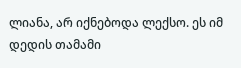ლიანა, არ იქნებოდა ლექსო. ეს იმ დედის თამამი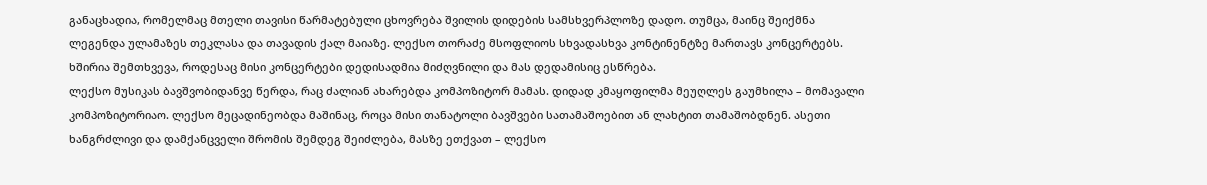განაცხადია, რომელმაც მთელი თავისი წარმატებული ცხოვრება შვილის დიდების სამსხვერპლოზე დადო. თუმცა, მაინც შეიქმნა ლეგენდა ულამაზეს თეკლასა და თავადის ქალ მაიაზე. ლექსო თორაძე მსოფლიოს სხვადასხვა კონტინენტზე მართავს კონცერტებს. ხშირია შემთხვევა, როდესაც მისი კონცერტები დედისადმია მიძღვნილი და მას დედამისიც ესწრება.
ლექსო მუსიკას ბავშვობიდანვე წერდა, რაც ძალიან ახარებდა კომპოზიტორ მამას. დიდად კმაყოფილმა მეუღლეს გაუმხილა – მომავალი კომპოზიტორიაო. ლექსო მეცადინეობდა მაშინაც, როცა მისი თანატოლი ბავშვები სათამაშოებით ან ლახტით თამაშობდნენ. ასეთი ხანგრძლივი და დამქანცველი შრომის შემდეგ შეიძლება, მასზე ეთქვათ – ლექსო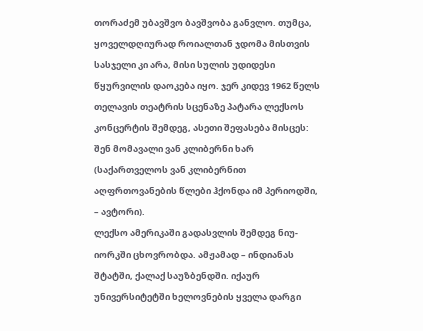თორაძემ უბავშვო ბავშვობა განვლო. თუმცა, ყოველდღიურად როიალთან ჯდომა მისთვის სასჯელი კი არა, მისი სულის უდიდესი წყურვილის დაოკება იყო. ჯერ კიდევ 1962 წელს თელავის თეატრის სცენაზე პატარა ლექსოს კონცერტის შემდეგ, ასეთი შეფასება მისცეს: შენ მომავალი ვან კლიბერნი ხარ (საქართველოს ვან კლიბერნით აღფრთოვანების წლები ჰქონდა იმ პერიოდში, – ავტორი).
ლექსო ამერიკაში გადასვლის შემდეგ ნიუ-იორკში ცხოვრობდა. ამჟამად – ინდიანას შტატში, ქალაქ საუზბენდში. იქაურ უნივერსიტეტში ხელოვნების ყველა დარგი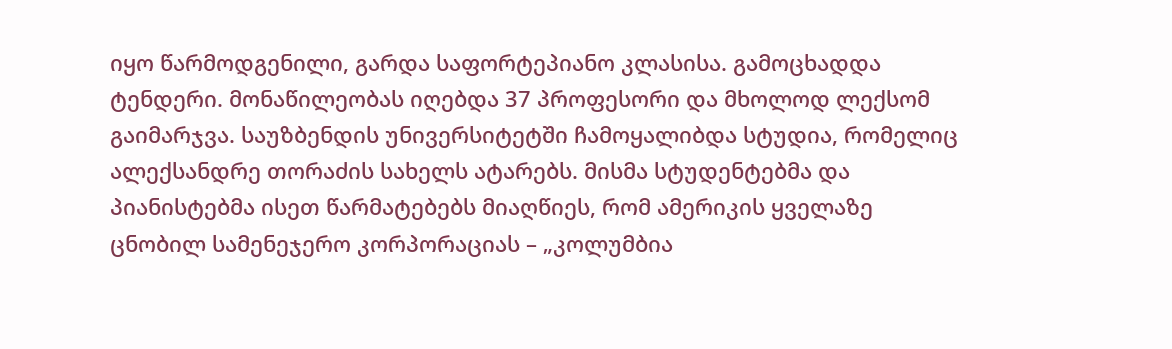იყო წარმოდგენილი, გარდა საფორტეპიანო კლასისა. გამოცხადდა ტენდერი. მონაწილეობას იღებდა 37 პროფესორი და მხოლოდ ლექსომ გაიმარჯვა. საუზბენდის უნივერსიტეტში ჩამოყალიბდა სტუდია, რომელიც ალექსანდრე თორაძის სახელს ატარებს. მისმა სტუდენტებმა და პიანისტებმა ისეთ წარმატებებს მიაღწიეს, რომ ამერიკის ყველაზე ცნობილ სამენეჯერო კორპორაციას – „კოლუმბია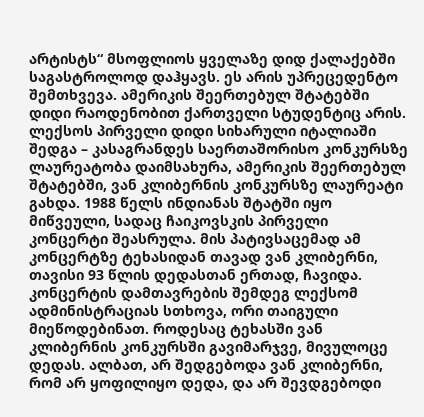არტისტს“ მსოფლიოს ყველაზე დიდ ქალაქებში საგასტროლოდ დაჰყავს. ეს არის უპრეცედენტო შემთხვევა. ამერიკის შეერთებულ შტატებში დიდი რაოდენობით ქართველი სტუდენტიც არის. ლექსოს პირველი დიდი სიხარული იტალიაში შედგა – კასაგრანდეს საერთაშორისო კონკურსზე ლაურეატობა დაიმსახურა, ამერიკის შეერთებულ შტატებში, ვან კლიბერნის კონკურსზე ლაურეატი გახდა. 1988 წელს ინდიანას შტატში იყო მიწვეული, სადაც ჩაიკოვსკის პირველი კონცერტი შეასრულა. მის პატივსაცემად ამ კონცერტზე ტეხასიდან თავად ვან კლიბერნი, თავისი 93 წლის დედასთან ერთად, ჩავიდა. კონცერტის დამთავრების შემდეგ ლექსომ ადმინისტრაციას სთხოვა, ორი თაიგული მიეწოდებინათ. როდესაც ტეხასში ვან კლიბერნის კონკურსში გავიმარჯვე, მივულოცე დედას. ალბათ, არ შედგებოდა ვან კლიბერნი, რომ არ ყოფილიყო დედა, და არ შევდგებოდი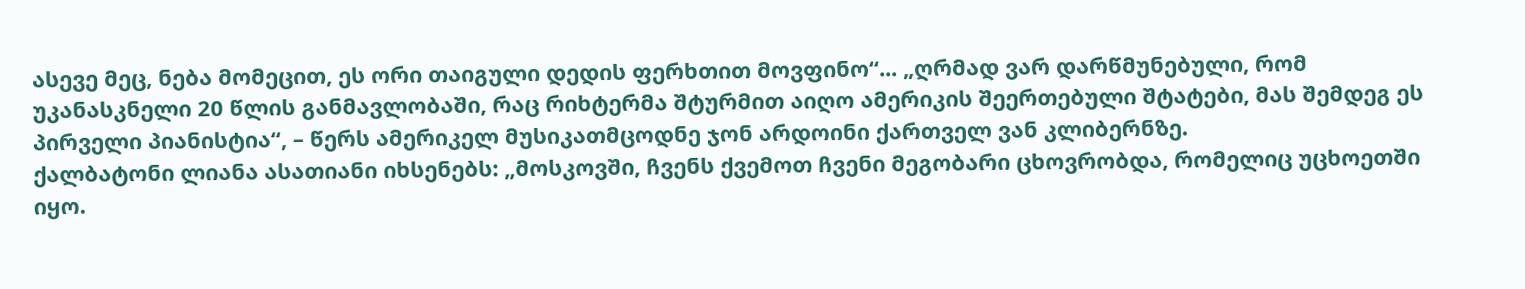ასევე მეც, ნება მომეცით, ეს ორი თაიგული დედის ფერხთით მოვფინო“... „ღრმად ვარ დარწმუნებული, რომ უკანასკნელი 20 წლის განმავლობაში, რაც რიხტერმა შტურმით აიღო ამერიკის შეერთებული შტატები, მას შემდეგ ეს პირველი პიანისტია“, – წერს ამერიკელ მუსიკათმცოდნე ჯონ არდოინი ქართველ ვან კლიბერნზე.
ქალბატონი ლიანა ასათიანი იხსენებს: „მოსკოვში, ჩვენს ქვემოთ ჩვენი მეგობარი ცხოვრობდა, რომელიც უცხოეთში იყო.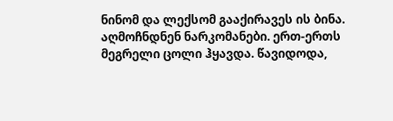ნინომ და ლექსომ გააქირავეს ის ბინა. აღმოჩნდნენ ნარკომანები. ერთ-ერთს მეგრელი ცოლი ჰყავდა. წავიდოდა,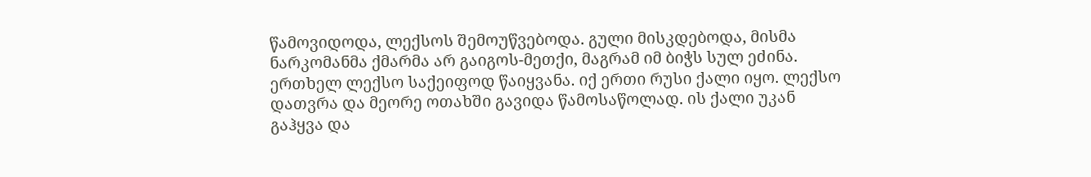წამოვიდოდა, ლექსოს შემოუწვებოდა. გული მისკდებოდა, მისმა ნარკომანმა ქმარმა არ გაიგოს-მეთქი, მაგრამ იმ ბიჭს სულ ეძინა. ერთხელ ლექსო საქეიფოდ წაიყვანა. იქ ერთი რუსი ქალი იყო. ლექსო დათვრა და მეორე ოთახში გავიდა წამოსაწოლად. ის ქალი უკან გაჰყვა და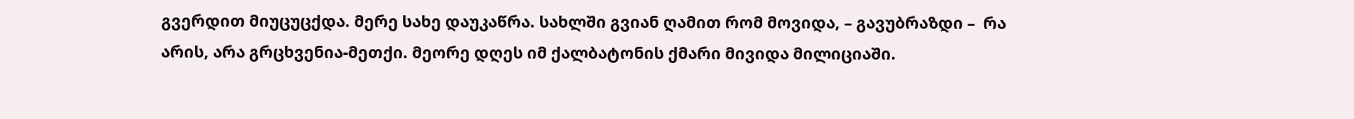გვერდით მიუცუცქდა. მერე სახე დაუკაწრა. სახლში გვიან ღამით რომ მოვიდა, – გავუბრაზდი –  რა არის, არა გრცხვენია-მეთქი. მეორე დღეს იმ ქალბატონის ქმარი მივიდა მილიციაში.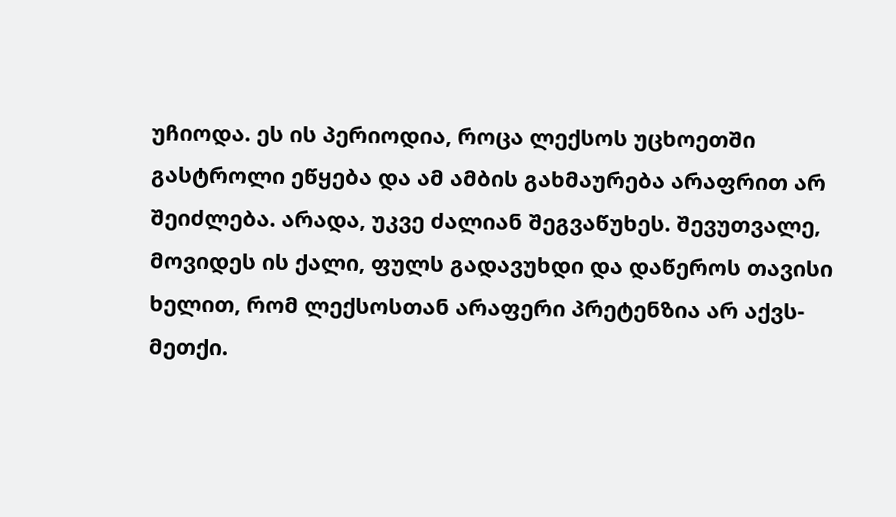უჩიოდა. ეს ის პერიოდია, როცა ლექსოს უცხოეთში გასტროლი ეწყება და ამ ამბის გახმაურება არაფრით არ შეიძლება. არადა, უკვე ძალიან შეგვაწუხეს. შევუთვალე, მოვიდეს ის ქალი, ფულს გადავუხდი და დაწეროს თავისი ხელით, რომ ლექსოსთან არაფერი პრეტენზია არ აქვს-მეთქი.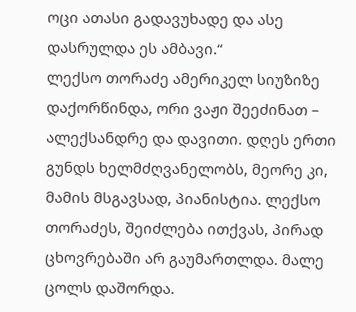ოცი ათასი გადავუხადე და ასე დასრულდა ეს ამბავი.“
ლექსო თორაძე ამერიკელ სიუზიზე დაქორწინდა, ორი ვაჟი შეეძინათ – ალექსანდრე და დავითი. დღეს ერთი გუნდს ხელმძღვანელობს, მეორე კი, მამის მსგავსად, პიანისტია. ლექსო თორაძეს, შეიძლება ითქვას, პირად ცხოვრებაში არ გაუმართლდა. მალე ცოლს დაშორდა.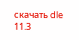скачать dle 11.3